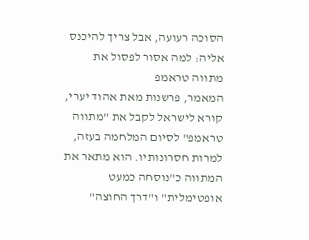הסוכה רעועה, אבל צריך להיכנס אליה: למה אסור לפסול את מתווה טראמפ
המאמר, פרשנות מאת אהוד יערי, קורא לישראל לקבל את "מתווה טראמפ" לסיום המלחמה בעזה, למרות חסרונותיו. הוא מתאר את המתווה כ"נוסחה כמעט אופטימלית" ו"דרך החוצה"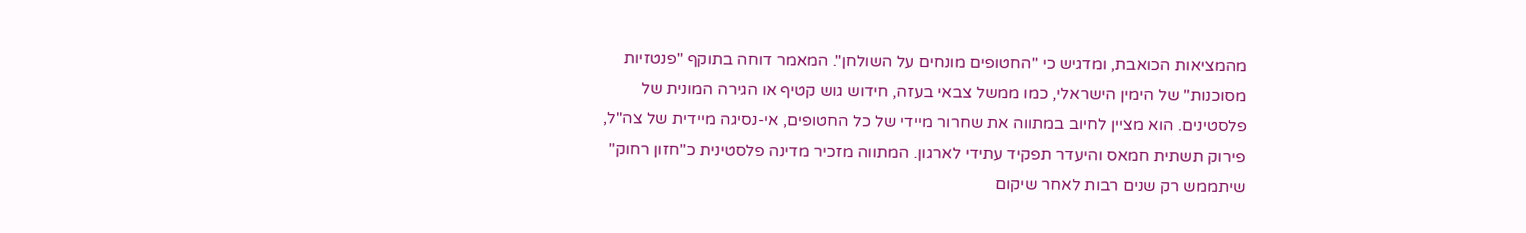מהמציאות הכואבת, ומדגיש כי "החטופים מונחים על השולחן". המאמר דוחה בתוקף "פנטזיות מסוכנות" של הימין הישראלי, כמו ממשל צבאי בעזה, חידוש גוש קטיף או הגירה המונית של פלסטינים. הוא מציין לחיוב במתווה את שחרור מיידי של כל החטופים, אי-נסיגה מיידית של צה"ל, פירוק תשתית חמאס והיעדר תפקיד עתידי לארגון. המתווה מזכיר מדינה פלסטינית כ"חזון רחוק" שיתממש רק שנים רבות לאחר שיקום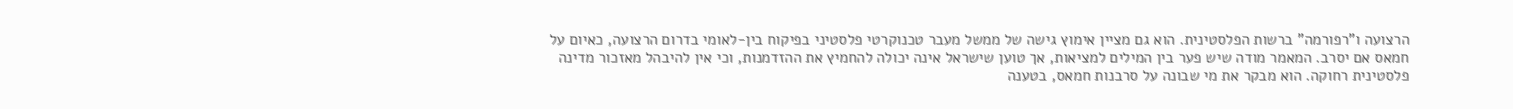הרצועה ו"רפורמה" ברשות הפלסטינית. הוא גם מציין אימוץ גישה של ממשל מעבר טכנוקרטי פלסטיני בפיקוח בין-לאומי בדרום הרצועה, כאיום על חמאס אם יסרב. המאמר מודה שיש פער בין המילים למציאות, אך טוען שישראל אינה יכולה להחמיץ את ההזדמנות, וכי אין להיבהל מאזכור מדינה פלסטינית רחוקה. הוא מבקר את מי שבונה על סרבנות חמאס, בטענה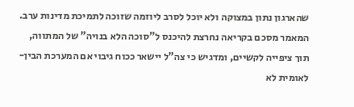שהארגון נתון במצוקה ולא יוכל לסרב ליוזמה שזוכה לתמיכת מדינות ערב. המאמר מסכם בקריאה נחרצת להיכנס ל"סוכה הלא בנויה" של המתווה, תוך ציפייה לקשיים, ומדגיש כי צה"ל יישאר ככוח גיבוי אם המערכת הבין-לאומית לא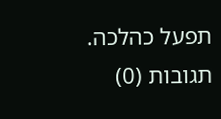תפעל כהלכה.
תגובות (0)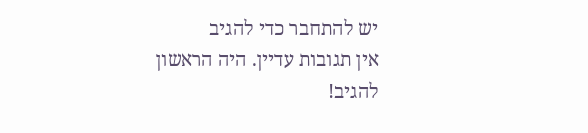יש להתחבר כדי להגיב
אין תגובות עדיין. היה הראשון להגיב!